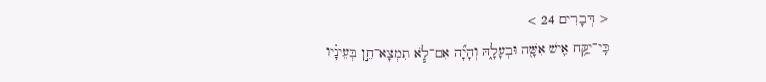< דְּבָרִים 24 >
כִּֽי־יִקַּ֥ח אִ֛ישׁ אִשָּׁ֖ה וּבְעָלָ֑הּ וְהָיָ֞ה אִם־לֹ֧א תִמְצָא־חֵ֣ן בְּעֵינָ֗יו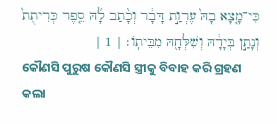כִּי־מָ֤צָא בָהּ֙ עֶרְוַ֣ת דָּבָ֔ר וְכָ֨תַב לָ֜הּ סֵ֤פֶר כְּרִיתֻת֙ וְנָתַ֣ן בְּיָדָ֔הּ וְשִׁלְּחָ֖הּ מִבֵּיתֹֽו׃ | 1 |
କୌଣସି ପୁରୁଷ କୌଣସି ସ୍ତ୍ରୀକୁ ବିବାହ କରି ଗ୍ରହଣ କଲା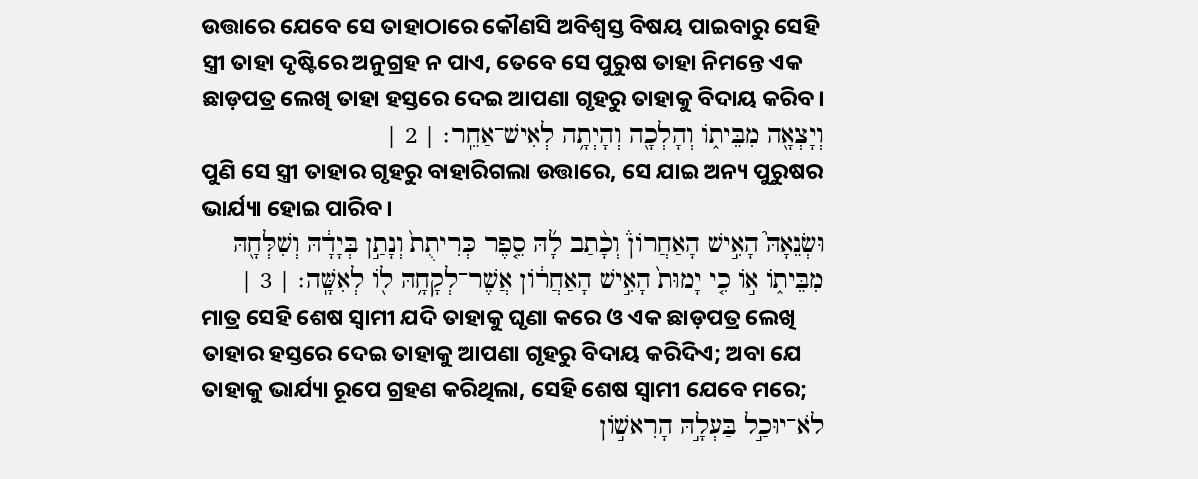ଉତ୍ତାରେ ଯେବେ ସେ ତାହାଠାରେ କୌଣସି ଅବିଶ୍ୱସ୍ତ ବିଷୟ ପାଇବାରୁ ସେହି ସ୍ତ୍ରୀ ତାହା ଦୃଷ୍ଟିରେ ଅନୁଗ୍ରହ ନ ପାଏ, ତେବେ ସେ ପୁରୁଷ ତାହା ନିମନ୍ତେ ଏକ ଛାଡ଼ପତ୍ର ଲେଖି ତାହା ହସ୍ତରେ ଦେଇ ଆପଣା ଗୃହରୁ ତାହାକୁ ବିଦାୟ କରିବ।
וְיָצְאָ֖ה מִבֵּיתֹ֑ו וְהָלְכָ֖ה וְהָיְתָ֥ה לְאִישׁ־אַחֵֽר׃ | 2 |
ପୁଣି ସେ ସ୍ତ୍ରୀ ତାହାର ଗୃହରୁ ବାହାରିଗଲା ଉତ୍ତାରେ, ସେ ଯାଇ ଅନ୍ୟ ପୁରୁଷର ଭାର୍ଯ୍ୟା ହୋଇ ପାରିବ।
וּשְׂנֵאָהּ֮ הָאִ֣ישׁ הָאַחֲרֹון֒ וְכָ֨תַב לָ֜הּ סֵ֤פֶר כְּרִיתֻת֙ וְנָתַ֣ן בְּיָדָ֔הּ וְשִׁלְּחָ֖הּ מִבֵּיתֹ֑ו אֹ֣ו כִ֤י יָמוּת֙ הָאִ֣ישׁ הָאַחֲרֹ֔ון אֲשֶׁר־לְקָחָ֥הּ לֹ֖ו לְאִשָּֽׁה׃ | 3 |
ମାତ୍ର ସେହି ଶେଷ ସ୍ୱାମୀ ଯଦି ତାହାକୁ ଘୃଣା କରେ ଓ ଏକ ଛାଡ଼ପତ୍ର ଲେଖି ତାହାର ହସ୍ତରେ ଦେଇ ତାହାକୁ ଆପଣା ଗୃହରୁ ବିଦାୟ କରିଦିଏ; ଅବା ଯେ ତାହାକୁ ଭାର୍ଯ୍ୟା ରୂପେ ଗ୍ରହଣ କରିଥିଲା, ସେହି ଶେଷ ସ୍ୱାମୀ ଯେବେ ମରେ;
לֹא־יוּכַ֣ל בַּעְלָ֣הּ הָרִאשֹׁ֣ון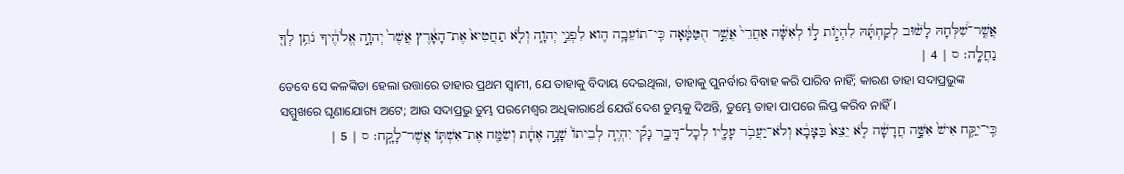אֲשֶֽׁר־שִׁ֠לְּחָהּ לָשׁ֨וּב לְקַחְתָּ֜הּ לִהְיֹ֧ות לֹ֣ו לְאִשָּׁ֗ה אַחֲרֵי֙ אֲשֶׁ֣ר הֻטַּמָּ֔אָה כִּֽי־תֹועֵבָ֥ה הִ֖וא לִפְנֵ֣י יְהוָ֑ה וְלֹ֤א תַחֲטִיא֙ אֶת־הָאָ֔רֶץ אֲשֶׁר֙ יְהוָ֣ה אֱלֹהֶ֔יךָ נֹתֵ֥ן לְךָ֖ נַחֲלָֽה׃ ס | 4 |
ତେବେ ସେ କଳଙ୍କିତା ହେଲା ଉତ୍ତାରେ ତାହାର ପ୍ରଥମ ସ୍ୱାମୀ, ଯେ ତାହାକୁ ବିଦାୟ ଦେଇଥିଲା, ତାହାକୁ ପୁନର୍ବାର ବିବାହ କରି ପାରିବ ନାହିଁ; କାରଣ ତାହା ସଦାପ୍ରଭୁଙ୍କ ସମ୍ମୁଖରେ ଘୃଣାଯୋଗ୍ୟ ଅଟେ; ଆଉ ସଦାପ୍ରଭୁ ତୁମ୍ଭ ପରମେଶ୍ୱର ଅଧିକାରାର୍ଥେ ଯେଉଁ ଦେଶ ତୁମ୍ଭକୁ ଦିଅନ୍ତି, ତୁମ୍ଭେ ତାହା ପାପରେ ଲିପ୍ତ କରିବ ନାହିଁ।
כִּֽי־יִקַּ֥ח אִישׁ֙ אִשָּׁ֣ה חֲדָשָׁ֔ה לֹ֤א יֵצֵא֙ בַּצָּבָ֔א וְלֹא־יַעֲבֹ֥ר עָלָ֖יו לְכָל־דָּבָ֑ר נָקִ֞י יִהְיֶ֤ה לְבֵיתֹו֙ שָׁנָ֣ה אֶחָ֔ת וְשִׂמַּ֖ח אֶת־אִשְׁתֹּ֥ו אֲשֶׁר־לָקָֽח׃ ס | 5 |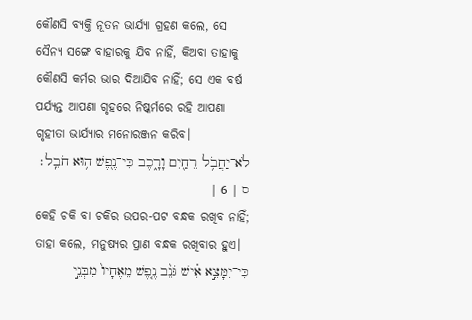କୌଣସି ବ୍ୟକ୍ତି ନୂତନ ଭାର୍ଯ୍ୟା ଗ୍ରହଣ କଲେ, ସେ ସୈନ୍ୟ ସଙ୍ଗେ ବାହାରକୁ ଯିବ ନାହିଁ, କିଅବା ତାହାକୁ କୌଣସି କର୍ମର ଭାର ଦିଆଯିବ ନାହିଁ; ସେ ଏକ ବର୍ଷ ପର୍ଯ୍ୟନ୍ତ ଆପଣା ଗୃହରେ ନିଷ୍କର୍ମରେ ରହି ଆପଣା ଗୃହୀତା ଭାର୍ଯ୍ୟାର ମନୋରଞ୍ଜନ କରିବ।
לֹא־יַחֲבֹ֥ל רֵחַ֖יִם וָרָ֑כֶב כִּי־נֶ֖פֶשׁ ה֥וּא חֹבֵֽל׃ ס | 6 |
କେହି ଚକି ବା ଚକିର ଉପର-ପଟ ବନ୍ଧକ ରଖିବ ନାହିଁ; ତାହା କଲେ, ମନୁଷ୍ୟର ପ୍ରାଣ ବନ୍ଧକ ରଖିବାର ହୁଏ।
כִּי־יִמָּצֵ֣א אִ֗ישׁ גֹּנֵ֨ב נֶ֤פֶשׁ מֵאֶחָיו֙ מִבְּנֵ֣י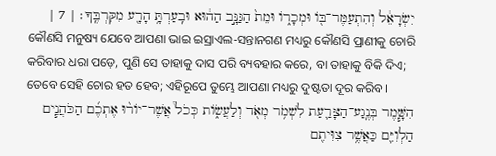יִשְׂרָאֵ֔ל וְהִתְעַמֶּר־בֹּ֖ו וּמְכָרֹ֑ו וּמֵת֙ הַגַּנָּ֣ב הַה֔וּא וּבִֽעַרְתָּ֥ הָרָ֖ע מִקִּרְבֶּֽךָ׃ | 7 |
କୌଣସି ମନୁଷ୍ୟ ଯେବେ ଆପଣା ଭାଇ ଇସ୍ରାଏଲ-ସନ୍ତାନଗଣ ମଧ୍ୟରୁ କୌଣସି ପ୍ରାଣୀକୁ ଚୋରି କରିବାର ଧରା ପଡ଼େ, ପୁଣି ସେ ତାହାକୁ ଦାସ ପରି ବ୍ୟବହାର କରେ, ବା ତାହାକୁ ବିକି ଦିଏ; ତେବେ ସେହି ଚୋର ହତ ହେବ; ଏହିରୂପେ ତୁମ୍ଭେ ଆପଣା ମଧ୍ୟରୁ ଦୁଷ୍ଟତା ଦୂର କରିବ।
הִשָּׁ֧מֶר בְּנֶֽגַע־הַצָּרַ֛עַת לִשְׁמֹ֥ר מְאֹ֖ד וְלַעֲשֹׂ֑ות כְּכֹל֩ אֲשֶׁר־יֹור֨וּ אֶתְכֶ֜ם הַכֹּהֲנִ֧ים הַלְוִיִּ֛ם כַּאֲשֶׁ֥ר צִוִּיתִ֖ם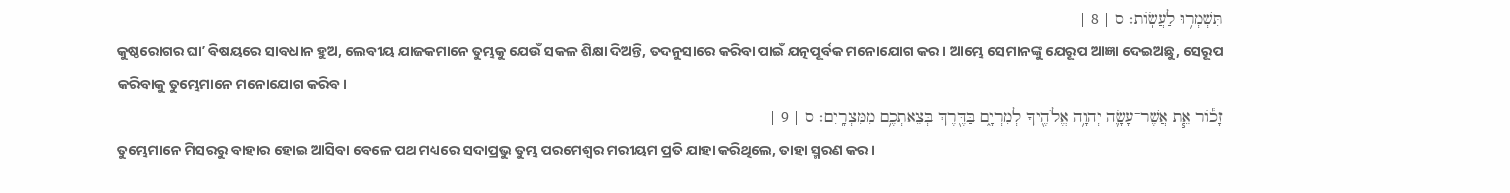תִּשְׁמְר֥וּ לַעֲשֹֽׂות׃ ס | 8 |
କୁଷ୍ଠରୋଗର ଘାʼ ବିଷୟରେ ସାବଧାନ ହୁଅ, ଲେବୀୟ ଯାଜକମାନେ ତୁମ୍ଭକୁ ଯେଉଁ ସକଳ ଶିକ୍ଷା ଦିଅନ୍ତି, ତଦନୁସାରେ କରିବା ପାଇଁ ଯତ୍ନପୂର୍ବକ ମନୋଯୋଗ କର। ଆମ୍ଭେ ସେମାନଙ୍କୁ ଯେରୂପ ଆଜ୍ଞା ଦେଇଅଛୁ, ସେରୂପ କରିବାକୁ ତୁମ୍ଭେମାନେ ମନୋଯୋଗ କରିବ।
זָכֹ֕ור אֵ֧ת אֲשֶׁר־עָשָׂ֛ה יְהוָ֥ה אֱלֹהֶ֖יךָ לְמִרְיָ֑ם בַּדֶּ֖רֶךְ בְּצֵאתְכֶ֥ם מִמִּצְרָֽיִם׃ ס | 9 |
ତୁମ୍ଭେମାନେ ମିସରରୁ ବାହାର ହୋଇ ଆସିବା ବେଳେ ପଥ ମଧ୍ୟରେ ସଦାପ୍ରଭୁ ତୁମ୍ଭ ପରମେଶ୍ୱର ମରୀୟମ ପ୍ରତି ଯାହା କରିଥିଲେ, ତାହା ସ୍ମରଣ କର।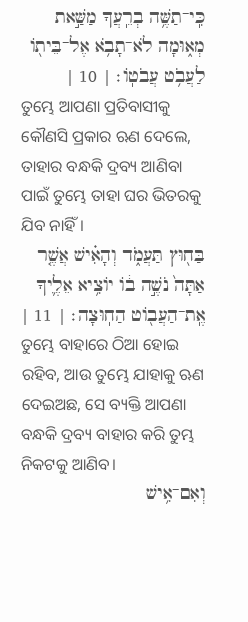כִּֽי־תַשֶּׁ֥ה בְרֵֽעֲךָ מַשַּׁ֣את מְא֑וּמָה לֹא־תָבֹ֥א אֶל־בֵּיתֹ֖ו לַעֲבֹ֥ט עֲבֹטֹֽו׃ | 10 |
ତୁମ୍ଭେ ଆପଣା ପ୍ରତିବାସୀକୁ କୌଣସି ପ୍ରକାର ଋଣ ଦେଲେ, ତାହାର ବନ୍ଧକି ଦ୍ରବ୍ୟ ଆଣିବା ପାଇଁ ତୁମ୍ଭେ ତାହା ଘର ଭିତରକୁ ଯିବ ନାହିଁ।
בַּח֖וּץ תַּעֲמֹ֑ד וְהָאִ֗ישׁ אֲשֶׁ֤ר אַתָּה֙ נֹשֶׁ֣ה בֹ֔ו יֹוצִ֥יא אֵלֶ֛יךָ אֶֽת־הַעֲבֹ֖וט הַחֽוּצָה׃ | 11 |
ତୁମ୍ଭେ ବାହାରେ ଠିଆ ହୋଇ ରହିବ, ଆଉ ତୁମ୍ଭେ ଯାହାକୁ ଋଣ ଦେଇଅଛ, ସେ ବ୍ୟକ୍ତି ଆପଣା ବନ୍ଧକି ଦ୍ରବ୍ୟ ବାହାର କରି ତୁମ୍ଭ ନିକଟକୁ ଆଣିବ।
וְאִם־אִ֥ישׁ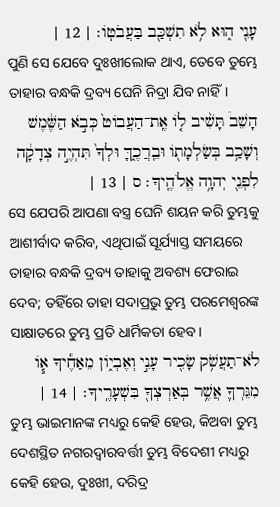עָנִ֖י ה֑וּא לֹ֥א תִשְׁכַּ֖ב בַּעֲבֹטֹֽו׃ | 12 |
ପୁଣି ସେ ଯେବେ ଦୁଃଖୀଲୋକ ଥାଏ, ତେବେ ତୁମ୍ଭେ ତାହାର ବନ୍ଧକି ଦ୍ରବ୍ୟ ଘେନି ନିଦ୍ରା ଯିବ ନାହିଁ।
הָשֵׁב֩ תָּשִׁ֨יב לֹ֤ו אֶֽת־הַעֲבֹוט֙ כְּבֹ֣א הַשֶּׁ֔מֶשׁ וְשָׁכַ֥ב בְּשַׂלְמָתֹ֖ו וּבֵֽרֲכֶ֑ךָּ וּלְךָ֙ תִּהְיֶ֣ה צְדָקָ֔ה לִפְנֵ֖י יְהוָ֥ה אֱלֹהֶֽיךָ׃ ס | 13 |
ସେ ଯେପରି ଆପଣା ବସ୍ତ୍ର ଘେନି ଶୟନ କରି ତୁମ୍ଭକୁ ଆଶୀର୍ବାଦ କରିବ, ଏଥିପାଇଁ ସୂର୍ଯ୍ୟାସ୍ତ ସମୟରେ ତାହାର ବନ୍ଧକି ଦ୍ରବ୍ୟ ତାହାକୁ ଅବଶ୍ୟ ଫେରାଇ ଦେବ; ତହିଁରେ ତାହା ସଦାପ୍ରଭୁ ତୁମ୍ଭ ପରମେଶ୍ୱରଙ୍କ ସାକ୍ଷାତରେ ତୁମ୍ଭ ପ୍ରତି ଧାର୍ମିକତା ହେବ।
לֹא־תַעֲשֹׁ֥ק שָׂכִ֖יר עָנִ֣י וְאֶבְיֹ֑ון מֵאַחֶ֕יךָ אֹ֧ו מִגֵּרְךָ֛ אֲשֶׁ֥ר בְּאַרְצְךָ֖ בִּשְׁעָרֶֽיךָ׃ | 14 |
ତୁମ୍ଭ ଭାଇମାନଙ୍କ ମଧ୍ୟରୁ କେହି ହେଉ, କିଅବା ତୁମ୍ଭ ଦେଶସ୍ଥିତ ନଗରଦ୍ୱାରବର୍ତ୍ତୀ ତୁମ୍ଭ ବିଦେଶୀ ମଧ୍ୟରୁ କେହି ହେଉ, ଦୁଃଖୀ, ଦରିଦ୍ର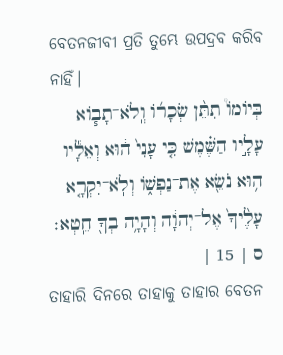ବେତନଜୀବୀ ପ୍ରତି ତୁମ୍ଭେ ଉପଦ୍ରବ କରିବ ନାହିଁ।
בְּיֹומֹו֩ תִתֵּ֨ן שְׂכָרֹ֜ו וְֽלֹא־תָבֹ֧וא עָלָ֣יו הַשֶּׁ֗מֶשׁ כִּ֤י עָנִי֙ ה֔וּא וְאֵלָ֕יו ה֥וּא נֹשֵׂ֖א אֶת־נַפְשֹׁ֑ו וְלֹֽא־יִקְרָ֤א עָלֶ֙יךָ֙ אֶל־יְהוָ֔ה וְהָיָ֥ה בְךָ֖ חֵֽטְא׃ ס | 15 |
ତାହାରି ଦିନରେ ତାହାକୁ ତାହାର ବେତନ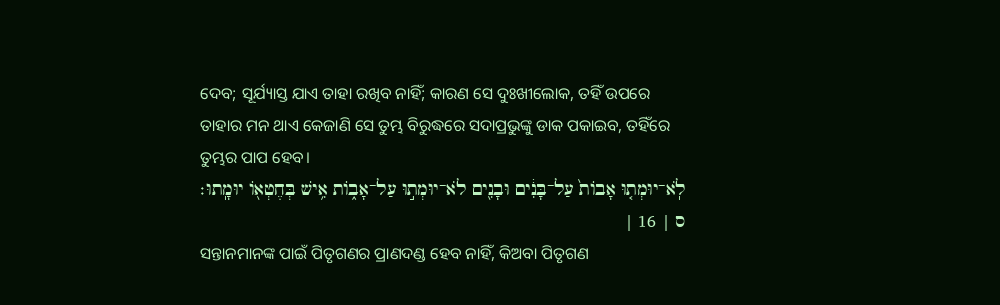ଦେବ; ସୂର୍ଯ୍ୟାସ୍ତ ଯାଏ ତାହା ରଖିବ ନାହିଁ; କାରଣ ସେ ଦୁଃଖୀଲୋକ, ତହିଁ ଉପରେ ତାହାର ମନ ଥାଏ କେଜାଣି ସେ ତୁମ୍ଭ ବିରୁଦ୍ଧରେ ସଦାପ୍ରଭୁଙ୍କୁ ଡାକ ପକାଇବ, ତହିଁରେ ତୁମ୍ଭର ପାପ ହେବ।
לֹֽא־יוּמְת֤וּ אָבֹות֙ עַל־בָּנִ֔ים וּבָנִ֖ים לֹא־יוּמְת֣וּ עַל־אָבֹ֑ות אִ֥ישׁ בְּחֶטְאֹ֖ו יוּמָֽתוּ׃ ס | 16 |
ସନ୍ତାନମାନଙ୍କ ପାଇଁ ପିତୃଗଣର ପ୍ରାଣଦଣ୍ଡ ହେବ ନାହିଁ, କିଅବା ପିତୃଗଣ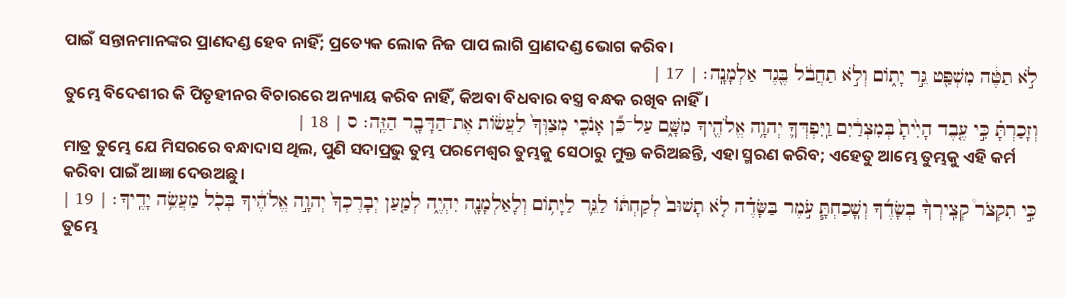ପାଇଁ ସନ୍ତାନମାନଙ୍କର ପ୍ରାଣଦଣ୍ଡ ହେବ ନାହିଁ; ପ୍ରତ୍ୟେକ ଲୋକ ନିଜ ପାପ ଲାଗି ପ୍ରାଣଦଣ୍ଡ ଭୋଗ କରିବ।
לֹ֣א תַטֶּ֔ה מִשְׁפַּ֖ט גֵּ֣ר יָתֹ֑ום וְלֹ֣א תַחֲבֹ֔ל בֶּ֖גֶד אַלְמָנָֽה׃ | 17 |
ତୁମ୍ଭେ ବିଦେଶୀର କି ପିତୃହୀନର ବିଚାରରେ ଅନ୍ୟାୟ କରିବ ନାହିଁ, କିଅବା ବିଧବାର ବସ୍ତ୍ର ବନ୍ଧକ ରଖିବ ନାହିଁ।
וְזָכַרְתָּ֗ כִּ֣י עֶ֤בֶד הָיִ֙יתָ֙ בְּמִצְרַ֔יִם וַֽיִּפְדְּךָ֛ יְהוָ֥ה אֱלֹהֶ֖יךָ מִשָּׁ֑ם עַל־כֵּ֞ן אָנֹכִ֤י מְצַוְּךָ֙ לַעֲשֹׂ֔ות אֶת־הַדָּבָ֖ר הַזֶּֽה׃ ס | 18 |
ମାତ୍ର ତୁମ୍ଭେ ଯେ ମିସରରେ ବନ୍ଧାଦାସ ଥିଲ, ପୁଣି ସଦାପ୍ରଭୁ ତୁମ୍ଭ ପରମେଶ୍ୱର ତୁମ୍ଭକୁ ସେଠାରୁ ମୁକ୍ତ କରିଅଛନ୍ତି, ଏହା ସ୍ମରଣ କରିବ; ଏହେତୁ ଆମ୍ଭେ ତୁମ୍ଭକୁ ଏହି କର୍ମ କରିବା ପାଇଁ ଆଜ୍ଞା ଦେଉଅଛୁ।
כִּ֣י תִקְצֹר֩ קְצִֽירְךָ֨ בְשָׂדֶ֜ךָ וְשֽׁ͏ָכַחְתָּ֧ עֹ֣מֶר בַּשָּׂדֶ֗ה לֹ֤א תָשׁוּב֙ לְקַחְתֹּ֔ו לַגֵּ֛ר לַיָּתֹ֥ום וְלָאַלְמָנָ֖ה יִהְיֶ֑ה לְמַ֤עַן יְבָרֶכְךָ֙ יְהוָ֣ה אֱלֹהֶ֔יךָ בְּכֹ֖ל מַעֲשֵׂ֥ה יָדֶֽיךָ׃ | 19 |
ତୁମ୍ଭେ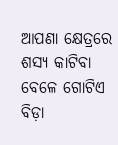ଆପଣା କ୍ଷେତ୍ରରେ ଶସ୍ୟ କାଟିବା ବେଳେ ଗୋଟିଏ ବିଡ଼ା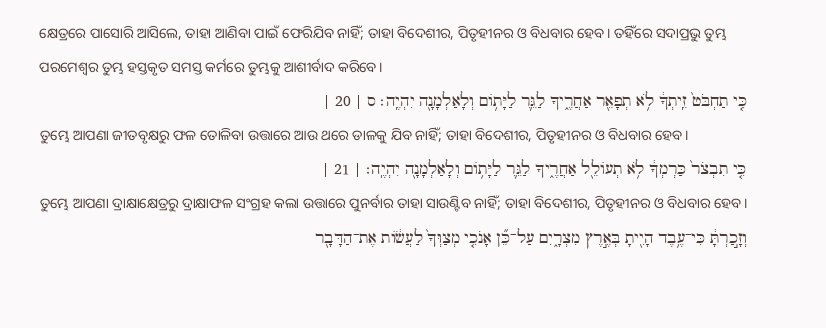କ୍ଷେତ୍ରରେ ପାସୋରି ଆସିଲେ, ତାହା ଆଣିବା ପାଇଁ ଫେରିଯିବ ନାହିଁ; ତାହା ବିଦେଶୀର, ପିତୃହୀନର ଓ ବିଧବାର ହେବ। ତହିଁରେ ସଦାପ୍ରଭୁ ତୁମ୍ଭ ପରମେଶ୍ୱର ତୁମ୍ଭ ହସ୍ତକୃତ ସମସ୍ତ କର୍ମରେ ତୁମ୍ଭକୁ ଆଶୀର୍ବାଦ କରିବେ।
כִּ֤י תַחְבֹּט֙ זֵֽיתְךָ֔ לֹ֥א תְפָאֵ֖ר אַחֲרֶ֑יךָ לַגֵּ֛ר לַיָּתֹ֥ום וְלָאַלְמָנָ֖ה יִהְיֶֽה׃ ס | 20 |
ତୁମ୍ଭେ ଆପଣା ଜୀତବୃକ୍ଷରୁ ଫଳ ତୋଳିବା ଉତ୍ତାରେ ଆଉ ଥରେ ଡାଳକୁ ଯିବ ନାହିଁ; ତାହା ବିଦେଶୀର, ପିତୃହୀନର ଓ ବିଧବାର ହେବ।
כִּ֤י תִבְצֹר֙ כַּרְמְךָ֔ לֹ֥א תְעֹולֵ֖ל אַחֲרֶ֑יךָ לַגֵּ֛ר לַיָּתֹ֥ום וְלָאַלְמָנָ֖ה יִהְיֶֽה׃ | 21 |
ତୁମ୍ଭେ ଆପଣା ଦ୍ରାକ୍ଷାକ୍ଷେତ୍ରରୁ ଦ୍ରାକ୍ଷାଫଳ ସଂଗ୍ରହ କଲା ଉତ୍ତାରେ ପୁନର୍ବାର ତାହା ସାଉଣ୍ଟିବ ନାହିଁ; ତାହା ବିଦେଶୀର, ପିତୃହୀନର ଓ ବିଧବାର ହେବ।
וְזָ֣כַרְתָּ֔ כִּי־עֶ֥בֶד הָיִ֖יתָ בְּאֶ֣רֶץ מִצְרָ֑יִם עַל־כֵּ֞ן אָנֹכִ֤י מְצַוְּךָ֙ לַעֲשֹׂ֔ות אֶת־הַדָּבָ֖ר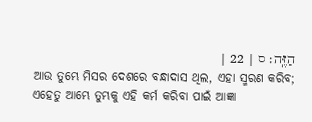הַזֶּֽה׃ ס | 22 |
ଆଉ ତୁମ୍ଭେ ମିସର ଦେଶରେ ବନ୍ଧାଦାସ ଥିଲ, ଏହା ସ୍ମରଣ କରିବ; ଏହେତୁ ଆମ୍ଭେ ତୁମ୍ଭକୁ ଏହି କର୍ମ କରିବା ପାଇଁ ଆଜ୍ଞା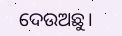ଦେଉଅଛୁ।